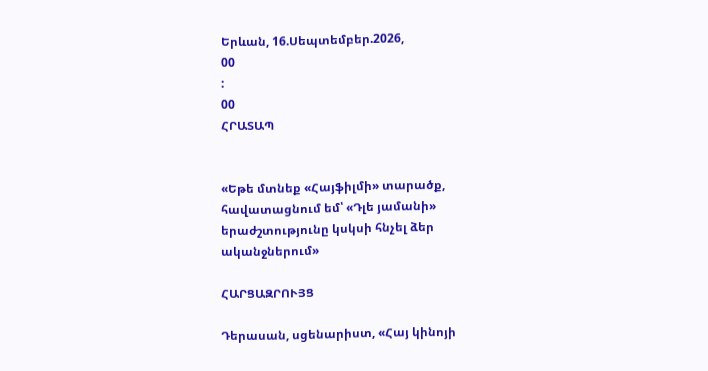Երևան, 16.Սեպտեմբեր.2026,
00
:
00
ՀՐԱՏԱՊ


«Եթե մտնեք «Հայֆիլմի» տարածք, հավատացնում եմ՝ «Դլե յամանի» երաժշտությունը կսկսի հնչել ձեր ականջներում»

ՀԱՐՑԱԶՐՈՒՅՑ

Դերասան, սցենարիստ, «Հայ կինոյի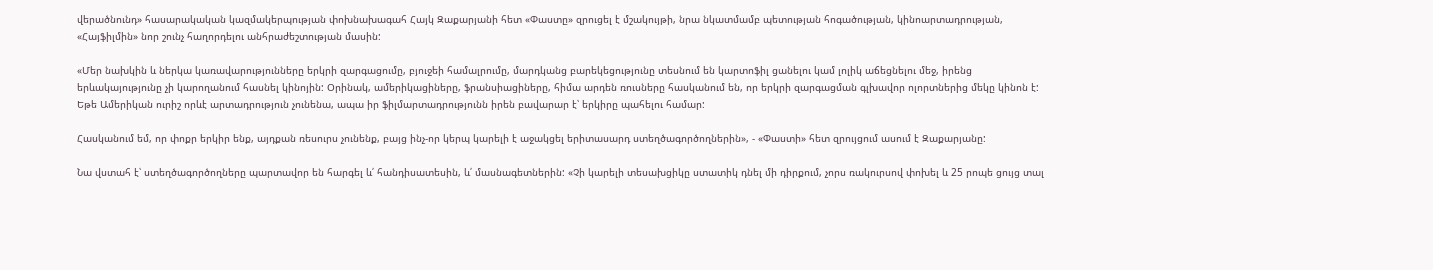վերածնունդ» հասարակական կազմակերպության փոխնախագահ Հայկ Զաքարյանի հետ «Փաստը» զրուցել է մշակույթի, նրա նկատմամբ պետության հոգածության, կինոարտադրության, «Հայֆիլմին» նոր շունչ հաղորդելու անհրաժեշտության մասին:

«Մեր նախկին և ներկա կառավարությունները երկրի զարգացումը, բյուջեի համալրումը, մարդկանց բարեկեցությունը տեսնում են կարտոֆիլ ցանելու կամ լոլիկ աճեցնելու մեջ, իրենց երևակայությունը չի կարողանում հասնել կինոյին: Օրինակ, ամերիկացիները, ֆրանսիացիները, հիմա արդեն ռուսները հասկանում են, որ երկրի զարգացման գլխավոր ոլորտներից մեկը կինոն է: Եթե Ամերիկան ուրիշ որևէ արտադրություն չունենա, ապա իր ֆիլմարտադրությունն իրեն բավարար է՝ երկիրը պահելու համար:

Հասկանում եմ, որ փոքր երկիր ենք, այդքան ռեսուրս չունենք, բայց ինչ-որ կերպ կարելի է աջակցել երիտասարդ ստեղծագործողներին», - «Փաստի» հետ զրույցում ասում է Զաքարյանը:

Նա վստահ է՝ ստեղծագործողները պարտավոր են հարգել և՛ հանդիսատեսին, և՛ մասնագետներին: «Չի կարելի տեսախցիկը ստատիկ դնել մի դիրքում, չորս ռակուրսով փոխել և 25 րոպե ցույց տալ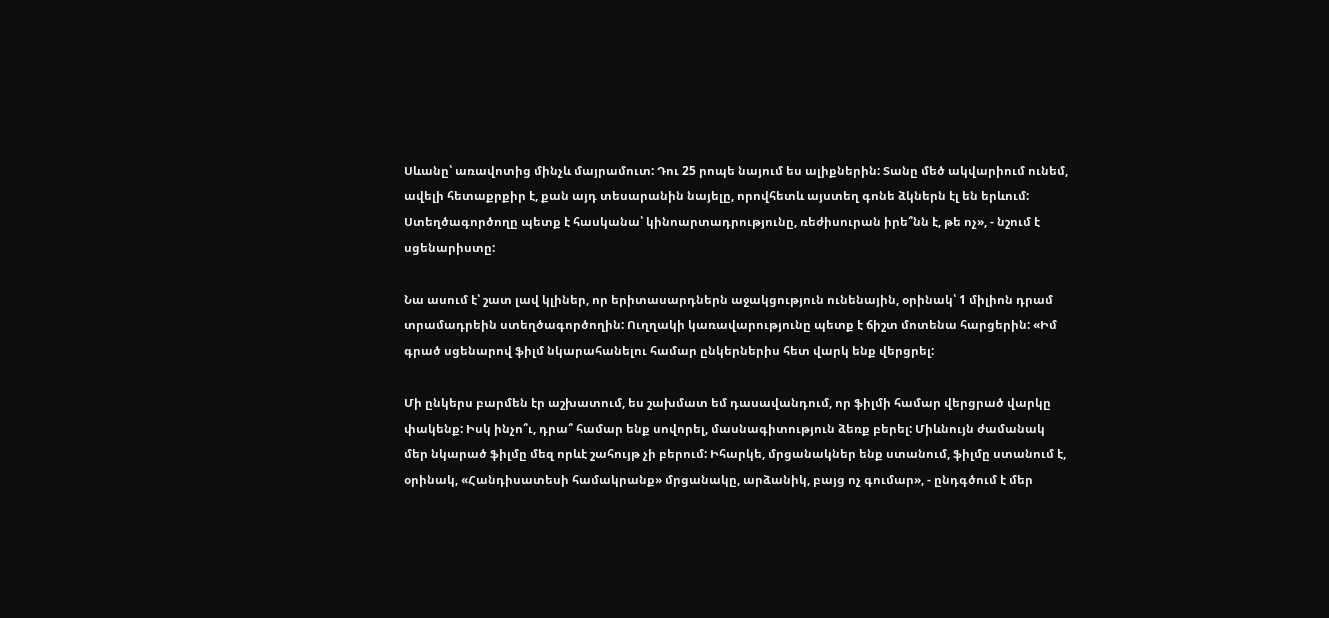Սևանը՝ առավոտից մինչև մայրամուտ: Դու 25 րոպե նայում ես ալիքներին: Տանը մեծ ակվարիում ունեմ, ավելի հետաքրքիր է, քան այդ տեսարանին նայելը, որովհետև այստեղ գոնե ձկներն էլ են երևում: Ստեղծագործողը պետք է հասկանա՝ կինոարտադրությունը, ռեժիսուրան իրե՞նն է, թե ոչ», - նշում է սցենարիստը:

Նա ասում է՝ շատ լավ կլիներ, որ երիտասարդներն աջակցություն ունենային, օրինակ՝ 1 միլիոն դրամ տրամադրեին ստեղծագործողին: Ուղղակի կառավարությունը պետք է ճիշտ մոտենա հարցերին: «Իմ գրած սցենարով ֆիլմ նկարահանելու համար ընկերներիս հետ վարկ ենք վերցրել:

Մի ընկերս բարմեն էր աշխատում, ես շախմատ եմ դասավանդում, որ ֆիլմի համար վերցրած վարկը փակենք: Իսկ ինչո՞ւ, դրա՞ համար ենք սովորել, մասնագիտություն ձեռք բերել: Միևնույն ժամանակ մեր նկարած ֆիլմը մեզ որևէ շահույթ չի բերում: Իհարկե, մրցանակներ ենք ստանում, ֆիլմը ստանում է, օրինակ, «Հանդիսատեսի համակրանք» մրցանակը, արձանիկ, բայց ոչ գումար», - ընդգծում է մեր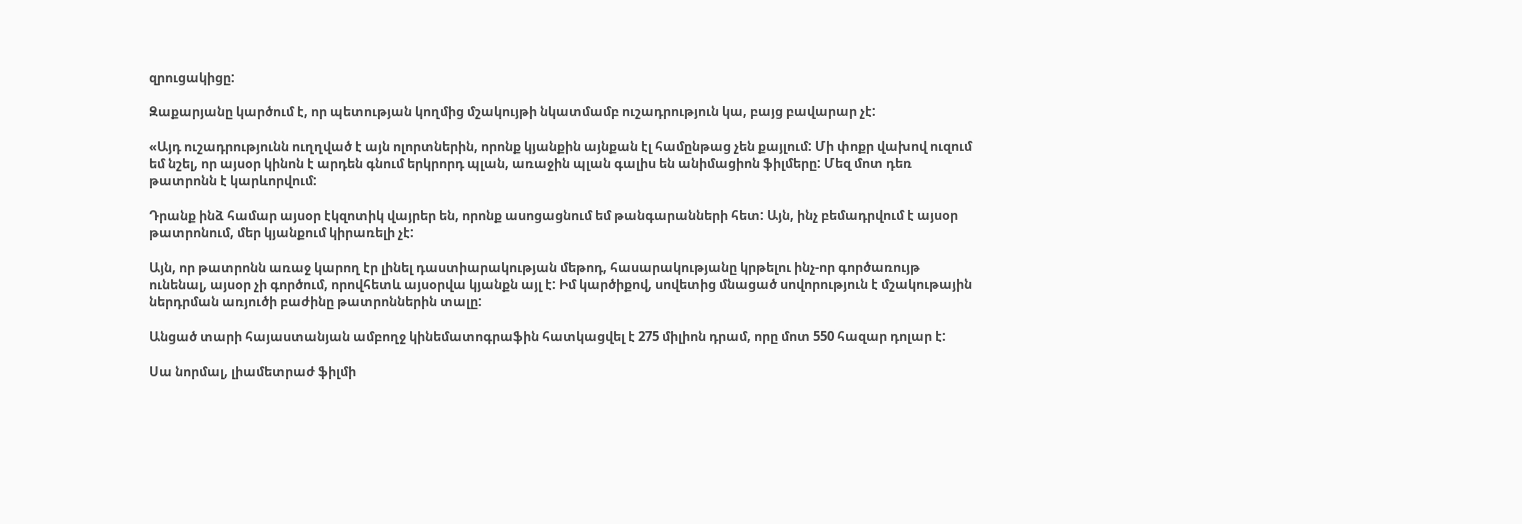զրուցակիցը:

Զաքարյանը կարծում է, որ պետության կողմից մշակույթի նկատմամբ ուշադրություն կա, բայց բավարար չէ:

«Այդ ուշադրությունն ուղղված է այն ոլորտներին, որոնք կյանքին այնքան էլ համընթաց չեն քայլում: Մի փոքր վախով ուզում եմ նշել, որ այսօր կինոն է արդեն գնում երկրորդ պլան, առաջին պլան գալիս են անիմացիոն ֆիլմերը: Մեզ մոտ դեռ թատրոնն է կարևորվում:

Դրանք ինձ համար այսօր էկզոտիկ վայրեր են, որոնք ասոցացնում եմ թանգարանների հետ: Այն, ինչ բեմադրվում է այսօր թատրոնում, մեր կյանքում կիրառելի չէ:

Այն, որ թատրոնն առաջ կարող էր լինել դաստիարակության մեթոդ, հասարակությանը կրթելու ինչ-որ գործառույթ ունենալ, այսօր չի գործում, որովհետև այսօրվա կյանքն այլ է: Իմ կարծիքով, սովետից մնացած սովորություն է մշակութային ներդրման առյուծի բաժինը թատրոններին տալը:

Անցած տարի հայաստանյան ամբողջ կինեմատոգրաֆին հատկացվել է 275 միլիոն դրամ, որը մոտ 550 հազար դոլար է:

Սա նորմալ, լիամետրաժ ֆիլմի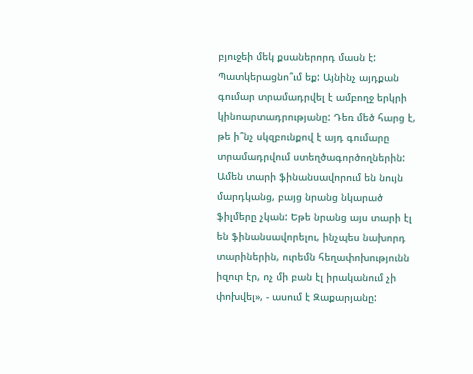բյուջեի մեկ քսաներորդ մասն է: Պատկերացնո՞ւմ եք: Այնինչ այդքան գումար տրամադրվել է ամբողջ երկրի կինոարտադրությանը: Դեռ մեծ հարց է, թե ի՞նչ սկզբունքով է այդ գումարը տրամադրվում ստեղծագործողներին: Ամեն տարի ֆինանսավորում են նույն մարդկանց, բայց նրանց նկարած ֆիլմերը չկան: Եթե նրանց այս տարի էլ են ֆինանսավորելու, ինչպես նախորդ տարիներին, ուրեմն հեղափոխությունն իզուր էր, ոչ մի բան էլ իրականում չի փոխվել», - ասում է Զաքարյանը: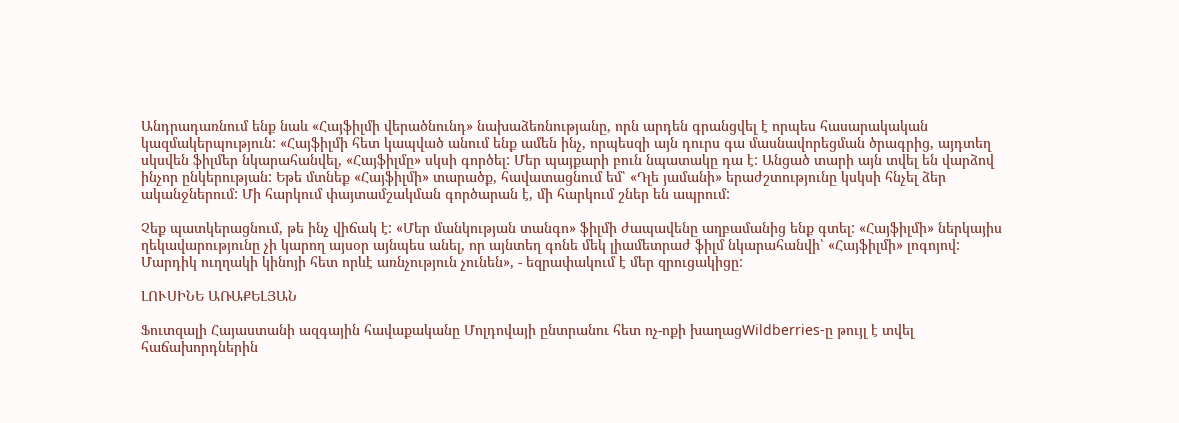Անդրադառնում ենք նաև «Հայֆիլմի վերածնունդ» նախաձեռնությանը, որն արդեն գրանցվել է որպես հասարակական կազմակերպություն: «Հայֆիլմի հետ կապված անում ենք ամեն ինչ, որպեսզի այն դուրս գա մասնավորեցման ծրագրից, այդտեղ սկսվեն ֆիլմեր նկարահանվել, «Հայֆիլմը» սկսի գործել: Մեր պայքարի բուն նպատակը դա է: Անցած տարի այն տվել են վարձով ինչոր ընկերության: Եթե մտնեք «Հայֆիլմի» տարածք, հավատացնում եմ՝ «Դլե յամանի» երաժշտությունը կսկսի հնչել ձեր ականջներում: Մի հարկում փայտամշակման գործարան է, մի հարկում շներ են ապրում:

Չեք պատկերացնում, թե ինչ վիճակ է: «Մեր մանկության տանգո» ֆիլմի ժապավենը աղբամանից ենք գտել: «Հայֆիլմի» ներկայիս ղեկավարությունը չի կարող այսօր այնպես անել, որ այնտեղ գոնե մեկ լիամետրաժ ֆիլմ նկարահանվի՝ «Հայֆիլմի» լոգոյով: Մարդիկ ուղղակի կինոյի հետ որևէ առնչություն չունեն», - եզրափակում է մեր զրուցակիցը:

ԼՈՒՍԻՆԵ ԱՌԱՔԵԼՅԱՆ

Ֆուտզալի Հայաստանի ազգային հավաքականը Մոլդովայի ընտրանու հետ ոչ-ոքի խաղացWildberries-ը թույլ է տվել հաճախորդներին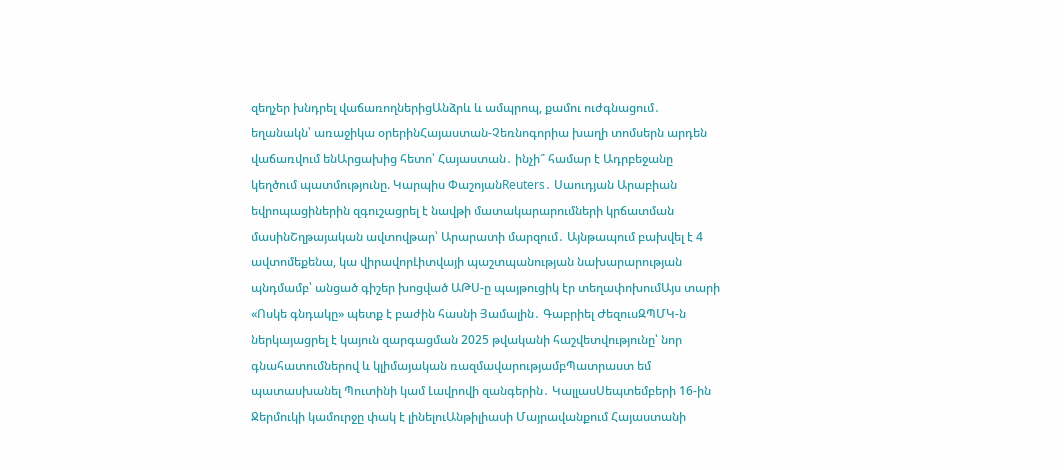զեղչեր խնդրել վաճառողներիցԱնձրև և ամպրոպ, քամու ուժգնացում․ եղանակն՝ առաջիկա օրերինՀայաստան-Չեռնոգորիա խաղի տոմսերն արդեն վաճառվում ենԱրցախից հետո՝ Հայաստան․ ինչի՞ համար է Ադրբեջանը կեղծում պատմությունը. Կարպիս ՓաշոյանReuters․ Սաուդյան Արաբիան եվրոպացիներին զգուշացրել է նավթի մատակարարումների կրճատման մասինՇղթայական ավտովթար՝ Արարատի մարզում․ Այնթապում բախվել է 4 ավտոմեքենա, կա վիրավորԼիտվայի պաշտպանության նախարարության պնդմամբ՝ անցած գիշեր խոցված ԱԹՍ-ը պայթուցիկ էր տեղափոխումԱյս տարի «Ոսկե գնդակը» պետք է բաժին հասնի Յամալին․ Գաբրիել ԺեզուսԶՊՄԿ-ն ներկայացրել է կայուն զարգացման 2025 թվականի հաշվետվությունը՝ նոր գնահատումներով և կլիմայական ռազմավարությամբՊատրաստ եմ պատասխանել Պուտինի կամ Լավրովի զանգերին․ ԿալլասՍեպտեմբերի 16-ին Ջերմուկի կամուրջը փակ է լինելուԱնթիլիասի Մայրավանքում Հայաստանի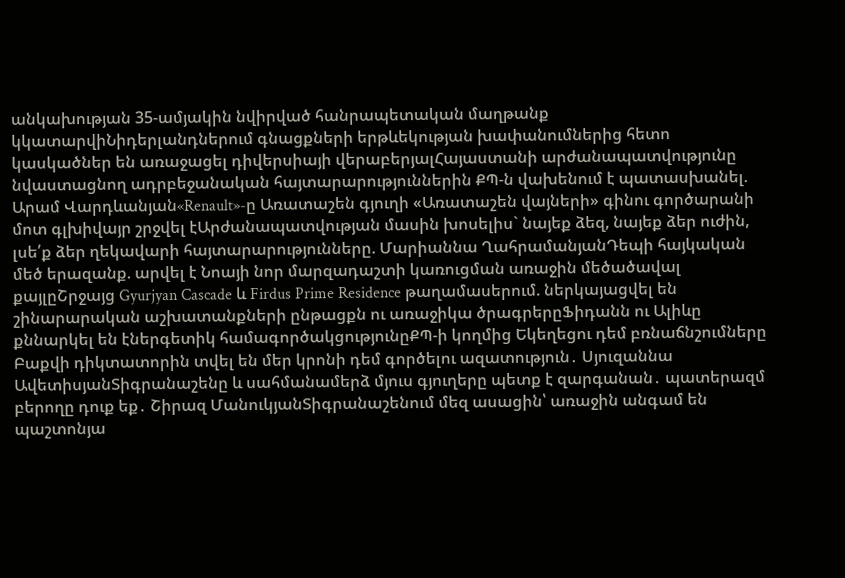անկախության 35-ամյակին նվիրված հանրապետական մաղթանք կկատարվիՆիդերլանդներում գնացքների երթևեկության խափանումներից հետո կասկածներ են առաջացել դիվերսիայի վերաբերյալՀայաստանի արժանապատվությունը նվաստացնող ադրբեջանական հայտարարություններին ՔՊ-ն վախենում է պատասխանել. Արամ Վարդևանյան«Renault»-ը Առատաշեն գյուղի «Առատաշեն վայների» գինու գործարանի մոտ գլխիվայր շրջվել էԱրժանապատվության մասին խոսելիս` նայեք ձեզ, նայեք ձեր ուժին, լսե՛ք ձեր ղեկավարի հայտարարությունները. Մարիաննա ՂահրամանյանԴեպի հայկական մեծ երազանք. արվել է Նոայի նոր մարզադաշտի կառուցման առաջին մեծածավալ քայլըՇրջայց Gyurjyan Cascade և Firdus Prime Residence թաղամասերում. ներկայացվել են շինարարական աշխատանքների ընթացքն ու առաջիկա ծրագրերըՖիդանն ու Ալիևը քննարկել են էներգետիկ համագործակցությունըՔՊ-ի կողմից Եկեղեցու դեմ բռնաճնշումները Բաքվի դիկտատորին տվել են մեր կրոնի դեմ գործելու ազատություն․ Սյուզաննա ԱվետիսյանՏիգրանաշենը և սահմանամերձ մյուս գյուղերը պետք է զարգանան․ պատերազմ բերողը դուք եք․ Շիրազ ՄանուկյանՏիգրանաշենում մեզ ասացին՝ առաջին անգամ են պաշտոնյա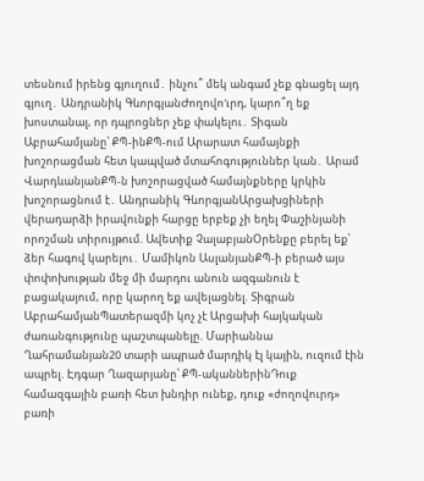տեսնում իրենց գյուղում․ ինչու՞ մեկ անգամ չեք գնացել այդ գյուղ․ Անդրանիկ ԳևորգյանԺողովո'ւրդ, կարո՞ղ եք խոստանալ, որ դպրոցներ չեք փակելու․ Տիգան Աբրահամյանը՝ ՔՊ-ինՔՊ-ում Արարատ համայնքի խոշորացման հետ կապված մտահոգություններ կան․ Արամ ՎարդևանյանՔՊ-ն խոշորացված համայնքները կրկին խոշորացնում է․ Անդրանիկ ԳևորգյանԱրցախցիների վերադարձի իրավունքի հարցը երբեք չի եղել Փաշինյանի որոշման տիրույթում. Ավետիք ՉալաբյանՕրենքը բերել եք՝ ձեր հագով կարելու․ Մամիկոն ԱսլանյանՔՊ-ի բերած այս փոփոխության մեջ մի մարդու անուն ազգանուն է բացակայում, որը կարող եք ավելացնել. Տիգրան ԱբրահամյանՊատերազմի կոչ չէ Արցախի հայկական ժառանգությունը պաշտպանելը. Մարիաննա Ղահրամանյան20 տարի ապրած մարդիկ էլ կային, ուզում էին ապրել. Էդգար Ղազարյանը՝ ՔՊ-ականներինԴուք համազգային բառի հետ խնդիր ունեք, դուք «ժողովուրդ» բառի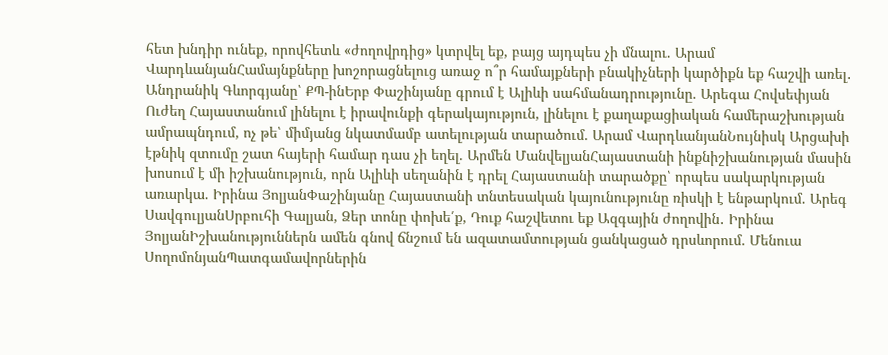հետ խնդիր ունեք, որովհետև «ժողովրդից» կտրվել եք, բայց այդպես չի մնալու. Արամ ՎարդևանյանՀամայնքները խոշորացնելուց առաջ ո՞ր համայքների բնակիչների կարծիքն եք հաշվի առել․ Անդրանիկ Գևորգյանը՝ ՔՊ-ինԵրբ Փաշինյանը գրում է Ալիևի սահմանադրությունը. Արեգա Հովսեփյան Ուժեղ Հայաստանում լինելու է իրավունքի գերակայություն, լինելու է քաղաքացիական համերաշխության ամրապնդում, ոչ թե՝ միմյանց նկատմամբ ատելության տարածում. Արամ ՎարդևանյանՆույնիսկ Արցախի էթնիկ զտումը շատ հայերի համար դաս չի եղել. Արմեն ՄանվելյանՀայաստանի ինքնիշխանության մասին խոսում է մի իշխանություն, որն Ալիևի սեղանին է դրել Հայաստանի տարածքը՝ որպես սակարկության առարկա. Իրինա ՅոլյանՓաշինյանը Հայաստանի տնտեսական կայունությունը ռիսկի է ենթարկում. Արեգ ՍավգուլյանՍրբուհի Գալյան, Ձեր տոնը փոխե՛ք, Դուք հաշվետու եք Ազգային ժողովին․ Իրինա ՅոլյանԻշխանություններն ամեն գնով ճնշում են ազատամտության ցանկացած դրսևորում. Մենուա ՍողոմոնյանՊատգամավորներին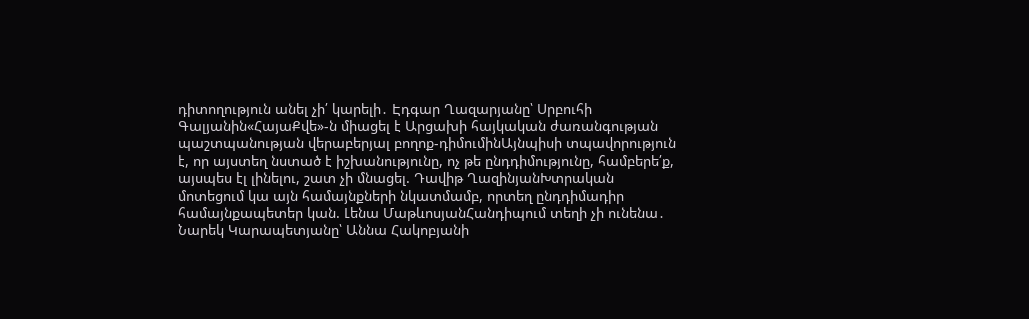դիտողություն անել չի՛ կարելի․ Էդգար Ղազարյանը՝ Սրբուհի Գալյանին«ՀայաՔվե»-ն միացել է Արցախի հայկական ժառանգության պաշտպանության վերաբերյալ բողոք-դիմումինԱյնպիսի տպավորություն է, որ այստեղ նստած է իշխանությունը, ոչ թե ընդդիմությունը, համբերե՛ք, այսպես էլ լինելու, շատ չի մնացել. Դավիթ ՂազինյանԽտրական մոտեցում կա այն համայնքների նկատմամբ, որտեղ ընդդիմադիր համայնքապետեր կան. Լենա ՄաթևոսյանՀանդիպում տեղի չի ունենա․ Նարեկ Կարապետյանը՝ Աննա Հակոբյանի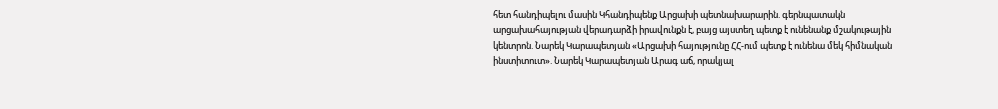հետ հանդիպելու մասին Կհանդիպենք Արցախի պետնախարարին. գերնպատակն արցախահայության վերադարձի իրավունքն է, բայց այստեղ պետք է ունենանք մշակութային կենտրոն. Նարեկ Կարապետյան «Արցախի հայությունը ՀՀ-ում պետք է ունենա մեկ հիմնական ինստիտուտ». Նարեկ Կարապետյան Արագ աճ, որակյալ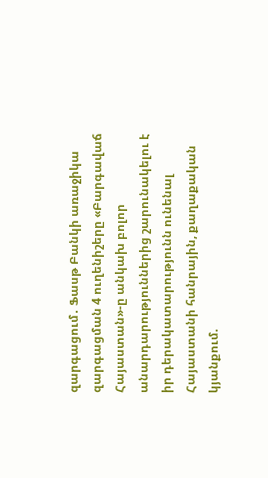զարգացում․ Ֆասթ Բանկի առաջիկա զարգացման 4 ուղենիշերը «Բարգավաճ Հայաստան»-ը անկախ բոլոր անարդարություններից շարունակելու է իր դերակատարությունն ունենալ Հայաստանի հանրային, քաղաքական կյանքում.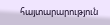հայտարարություն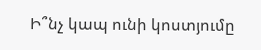Ի՞նչ կապ ունի կոստյումը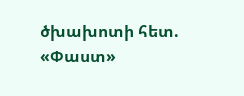ծխախոտի հետ. «Փաստ»